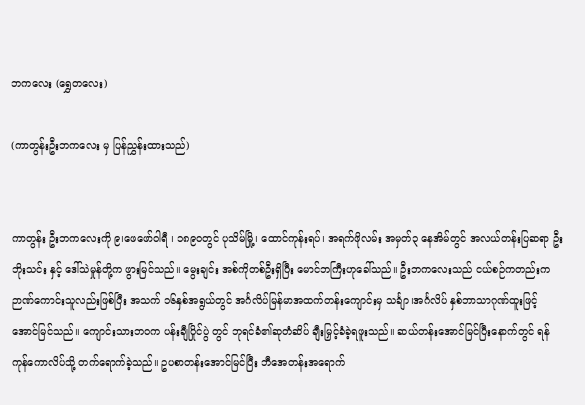ဘကလေး (ရွှေတလေး)

(ကာတွန်းဦးဘကလေး မှ ပြန်ညွှန်းထားသည်)


ကာတွန်း ဦးဘကလေးကို ၉၊ဖေဖော်ဝါရီ ၊ ၁၈၉၀တွင် ပုသိမ်မြို့၊ ထောင်ကုန်းရပ်၊ အရက်ဖိုလမ်း အမှတ်၃ နေအိမ်တွင် အလယ်တန်းပြဆရာ ဦးဘိုးသင်း နှင့် ဒေါ်သဲမှုန်တို့က ဖွားမြင်သည်။ မွေးချင်း အစ်ကိုတစ်ဦးရှိပြီး မောင်ဘကြီးဟုခေါ်သည်။ ဦးဘကလေးသည် ငယ်စဉ်ကတည်းက ဉာဏ်ကောင်းသူလည်းဖြစ်ပြီး အသက် ၁၆နှစ်အရွယ်တွင် အင်္ဂလိပ်မြန်မာအထက်တန်းကျောင်းမှ သင်္ချာ၊အင်္ဂလိပ် နှစ်ဘာသာဂုဏ်ထူးဖြင့် အောင်မြင်သည်။ ကျောင်းသားဘဝက ပန်းချီပြိုင်ပွဲ တွင် ဘုရင်ခံ၏ဆုတံဆိပ် ချီးမြှင့်ခံခဲ့ရဖူးသည်။ ဆယ်တန်းအောင်မြင်ပြီးနောက်တွင် ရန်ကုန်ကောလိပ်သို့ တက်ရောက်ခဲ့သည်။ ဥပစာတန်းအောင်မြင်ပြီး ဘီအေတန်းအရောက်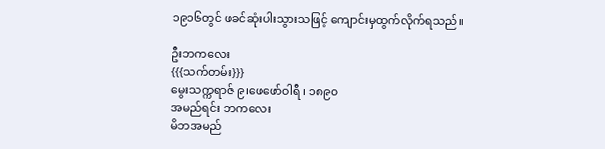၁၉၁၆တွင် ဖခင်ဆုံးပါးသွားသဖြင့် ကျောင်းမှထွက်လိုက်ရသည်။

ဦးဘကလေး
{{{သက်တမ်း}}}
မွေးသက္ကရာဇ် ၉၊ဖေဖော်ဝါရီ ၊ ၁၈၉၀
အမည်ရင်း ဘကလေး
မိဘအမည်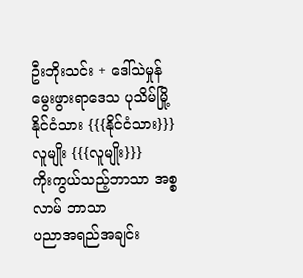ဦးဘိုးသင်း + ဒေါ်သဲမှုန်
မွေးဖွားရာဒေသ ပုသိမ်မြို့
နိုင်ငံသား {{{နိုင်ငံသား}}}
လူမျိုး {{{လူမျိုး}}}
ကိုးကွယ်သည့်ဘာသာ အစ္စလာမ် ဘာသာ
ပညာအရည်အချင်း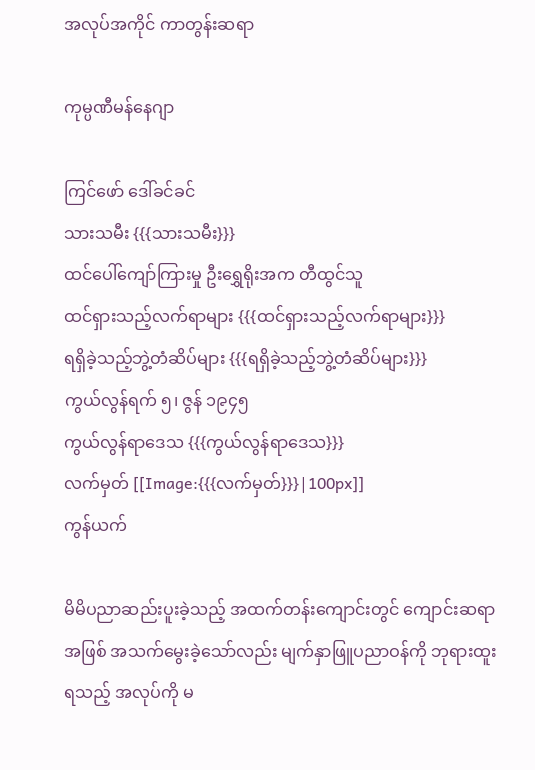အလုပ်အကိုင် ကာတွန်းဆရာ

ကုမ္ပဏီမန်နေဂျာ

ကြင်ဖော် ဒေါ်ခင်ခင်
သားသမီး {{{သားသမီး}}}
ထင်ပေါ်ကျော်ကြားမှု ဦးရွှေရိုးအက တီထွင်သူ
ထင်ရှားသည့်လက်ရာများ {{{ထင်ရှားသည့်လက်ရာများ}}}
ရရှိခဲ့သည့်ဘွဲ့တံဆိပ်များ {{{ရရှိခဲ့သည့်ဘွဲ့တံဆိပ်များ}}}
ကွယ်လွန်ရက် ၅၊ ဇွန် ၁၉၄၅
ကွယ်လွန်ရာဒေသ {{{ကွယ်လွန်ရာဒေသ}}}
လက်မှတ် [[Image:{{{လက်မှတ်}}}|100px]]
ကွန်ယက်

မိမိပညာဆည်းပူးခဲ့သည့် အထက်တန်းကျောင်းတွင် ကျောင်းဆရာအဖြစ် အသက်မွေးခဲ့သော်လည်း မျက်နှာဖြူပညာဝန်ကို ဘုရားထူးရသည့် အလုပ်ကို မ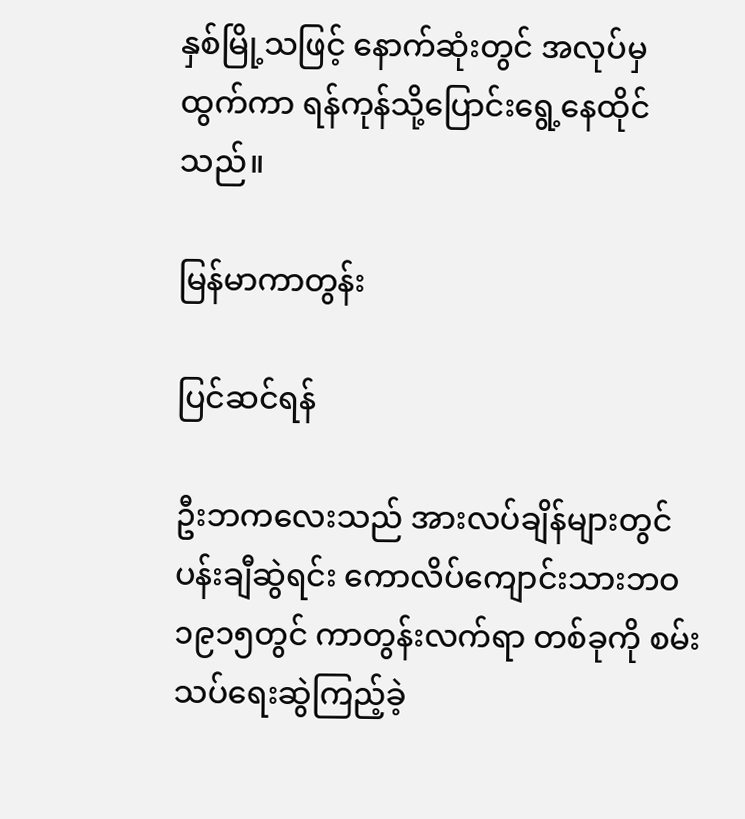နှစ်မြို့သဖြင့် နောက်ဆုံးတွင် အလုပ်မှထွက်ကာ ရန်ကုန်သို့ပြောင်းရွေ့နေထိုင်သည်။

မြန်မာကာတွန်း

ပြင်ဆင်ရန်

ဦးဘကလေးသည် အားလပ်ချိန်များတွင် ပန်းချီဆွဲရင်း ကောလိပ်ကျောင်းသားဘဝ ၁၉၁၅တွင် ကာတွန်းလက်ရာ တစ်ခုကို စမ်းသပ်ရေးဆွဲကြည့်ခဲ့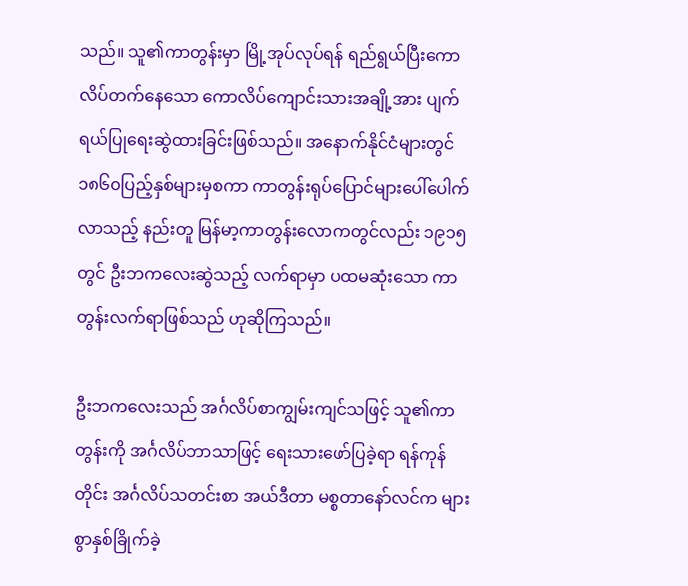သည်။ သူ၏ကာတွန်းမှာ မြို့အုပ်လုပ်ရန် ရည်ရွယ်ပြီးကောလိပ်တက်နေသော ကောလိပ်ကျောင်းသားအချို့အား ပျက်ရယ်ပြုရေးဆွဲထားခြင်းဖြစ်သည်။ အနောက်နိုင်ငံများတွင် ၁၈၆၀ပြည့်နှစ်များမှစကာ ကာတွန်းရုပ်ပြောင်များပေါ်ပေါက်လာသည့် နည်းတူ မြန်မာ့ကာတွန်းလောကတွင်လည်း ၁၉၁၅တွင် ဦးဘကလေးဆွဲသည့် လက်ရာမှာ ပထမဆုံးသော ကာတွန်းလက်ရာဖြစ်သည် ဟုဆိုကြသည်။

ဦးဘကလေးသည် အင်္ဂလိပ်စာကျွမ်းကျင်သဖြင့် သူ၏ကာတွန်းကို အင်္ဂလိပ်ဘာသာဖြင့် ရေးသားဖော်ပြခဲ့ရာ ရန်ကုန်တိုင်း အင်္ဂလိပ်သတင်းစာ အယ်ဒီတာ မစ္စတာနော်လင်က များစွာနှစ်ခြိုက်ခဲ့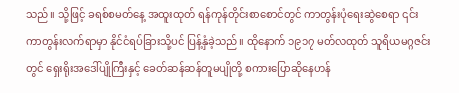သည်။ သို့ဖြင့် ခရစ်စမတ်နေ့ အထူးထုတ် ရန်ကုန်တိုင်းစာစောင်တွင် ကာတွန်းပုံရေးဆွဲစေရာ ၎င်းကာတွန်းလက်ရာမှာ နိုင်ငံရပ်ခြားသို့ပင် ပြန့်နှံခဲ့သည်။ ထိုနောက် ၁၉၁၇ မတ်လထုတ် သူရိယမဂ္ဂဇင်းတွင် ရှေးရိုးအဒေါ်ပျိုကြီးနှင့် ခေတ်ဆန်ဆန်တူမပျိုတို့ စကားပြောဆိုနေဟန်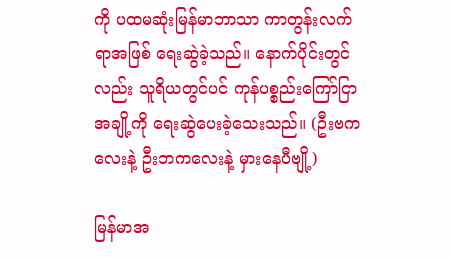ကို ပထမဆုံးမြန်မာဘာသာ ကာတွန်းလက်ရာအဖြစ် ရေးဆွဲခဲ့သည်။ နောက်ပိုင်းတွင်လည်း သူရိယတွင်ပင် ကုန်ပစ္စည်းကြော်ငြာအချို့ကို ရေးဆွဲပေးခဲ့သေးသည်။ (ဦးဗကလေးနဲ့ ဦးဘကလေးနဲ့ မှားနေပီဗျို့)

မြန်မာအ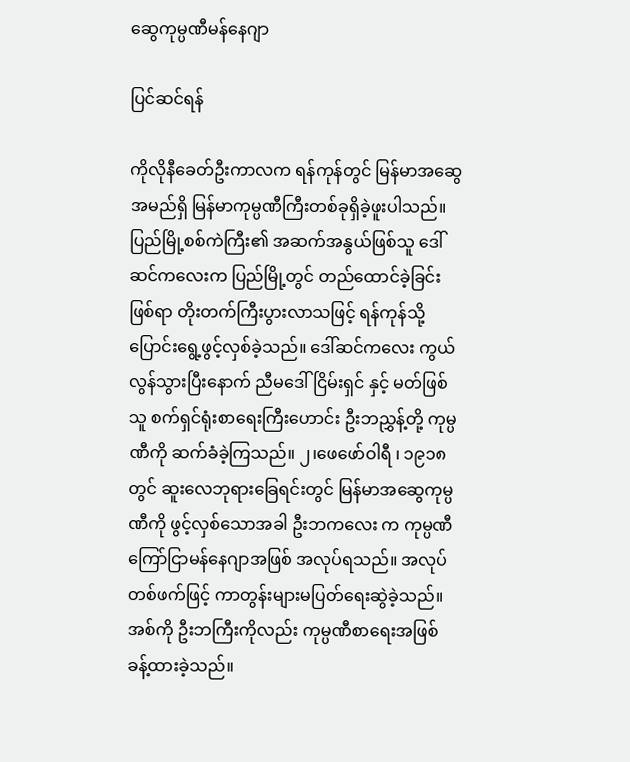ဆွေကုမ္ပဏီမန်နေဂျာ

ပြင်ဆင်ရန်

ကိုလိုနီခေတ်ဦးကာလက ရန်ကုန်တွင် မြန်မာအဆွေအမည်ရှိ မြန်မာကုမ္ပဏီကြီးတစ်ခုရှိခဲ့ဖူးပါသည်။ ပြည်မြို့စစ်ကဲကြီး၏ အဆက်အနွယ်ဖြစ်သူ ဒေါ်ဆင်ကလေးက ပြည်မြို့တွင် တည်ထောင်ခဲ့ခြင်းဖြစ်ရာ တိုးတက်ကြီးပွားလာသဖြင့် ရန်ကုန်သို့ ပြောင်းရွေ့ဖွင့်လှစ်ခဲ့သည်။ ဒေါ်ဆင်ကလေး ကွယ်လွန်သွားပြီးနောက် ညီမဒေါ်ငြိမ်းရှင် နှင့် မတ်ဖြစ်သူ စက်ရှင်ရုံးစာရေးကြီးဟောင်း ဦးဘညွှန့်တို့ ကုမ္ပဏီကို ဆက်ခံခဲ့ကြသည်။ ၂၊ဖေဖော်ဝါရီ ၊ ၁၉၁၈တွင် ဆူးလေဘုရားခြေရင်းတွင် မြန်မာအဆွေကုမ္ပဏီကို ဖွင့်လှစ်သောအခါ ဦးဘကလေး က ကုမ္ပဏီ ကြော်ငြာမန်နေဂျာအဖြစ် အလုပ်ရသည်။ အလုပ်တစ်ဖက်ဖြင့် ကာတွန်းများမပြတ်ရေးဆွဲခဲ့သည်။ အစ်ကို ဦးဘကြီးကိုလည်း ကုမ္ပဏီစာရေးအဖြစ် ခန့်ထားခဲ့သည်။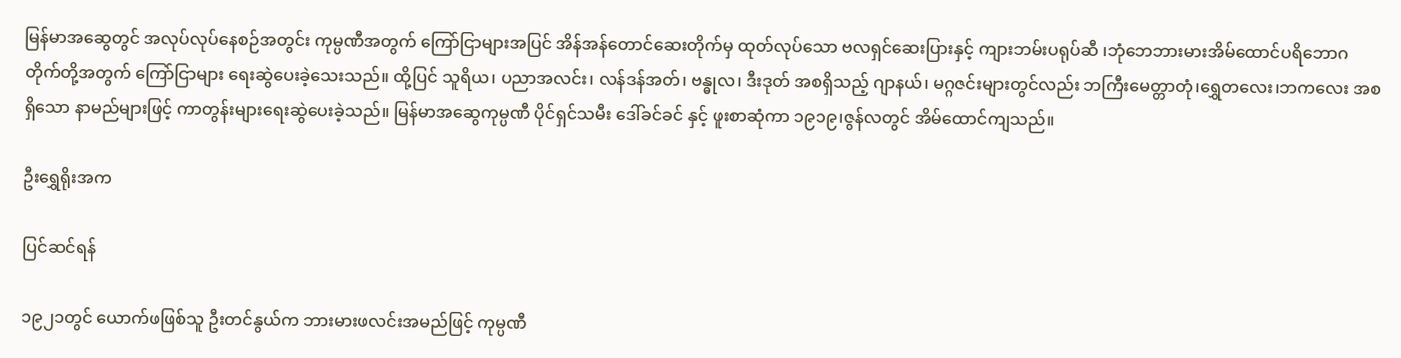မြန်မာအဆွေတွင် အလုပ်လုပ်နေစဉ်အတွင်း ကုမ္ပဏီအတွက် ကြော်ငြာများအပြင် အိန်အန်တောင်ဆေးတိုက်မှ ထုတ်လုပ်သော ဗလရှင်ဆေးပြားနှင့် ကျားဘမ်းပရုပ်ဆီ ၊ဘုံဘေဘားမားအိမ်ထောင်ပရိဘောဂတိုက်တို့အတွက် ကြော်ငြာများ ရေးဆွဲပေးခဲ့သေးသည်။ ထို့ပြင် သူရိယ၊ ပညာအလင်း၊ လန်ဒန်အတ်၊ ဗန္ဓုလ၊ ဒီးဒုတ် အစရှိသည့် ဂျာနယ်၊ မဂ္ဂဇင်းများတွင်လည်း ဘကြီးမေတ္တာတုံ၊ရွှေတလေး၊ဘကလေး အစရှိသော နာမည်များဖြင့် ကာတွန်းများရေးဆွဲပေးခဲ့သည်။ မြန်မာအဆွေကုမ္ပဏီ ပိုင်ရှင်သမီး ဒေါ်ခင်ခင် နှင့် ဖူးစာဆုံကာ ၁၉၁၉၊ဇွန်လတွင် အိမ်ထောင်ကျသည်။

ဦးရွှေရိုးအက

ပြင်ဆင်ရန်

၁၉၂၁တွင် ယောက်ဖဖြစ်သူ ဦးတင်နွယ်က ဘားမားဖလင်းအမည်ဖြင့် ကုမ္ပဏီ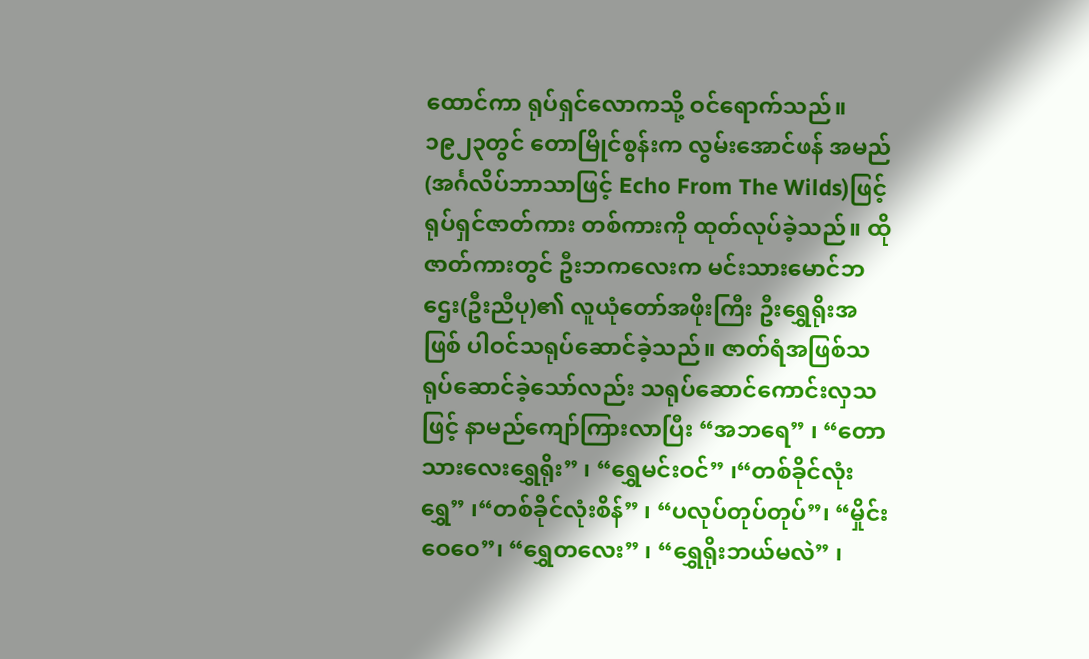ထောင်ကာ ရုပ်ရှင်လောကသို့ ဝင်ရောက်သည်။ ၁၉၂၃တွင် တောမြိုင်စွန်းက လွမ်းအောင်ဖန် အမည် (အင်္ဂလိပ်ဘာသာဖြင့် Echo From The Wilds)ဖြင့် ရုပ်ရှင်ဇာတ်ကား တစ်ကားကို ထုတ်လုပ်ခဲ့သည်။ ထိုဇာတ်ကားတွင် ဦးဘကလေးက မင်းသားမောင်ဘဌေး(ဦးညီပု)၏ လူယုံတော်အဖိုးကြီး ဦးရွှေရိုးအဖြစ် ပါဝင်သရုပ်ဆောင်ခဲ့သည်။ ဇာတ်ရံအဖြစ်သရုပ်ဆောင်ခဲ့သော်လည်း သရုပ်ဆောင်ကောင်းလှသဖြင့် နာမည်ကျော်ကြားလာပြီး “အဘရေ” ၊ “တောသားလေးရွှေရိုး” ၊ “ရွှေမင်းဝင်” ၊“တစ်ခိုင်လုံးရွှေ” ၊“တစ်ခိုင်လုံးစိန်” ၊ “ပလုပ်တုပ်တုပ်”၊ “မှိုင်းဝေဝေ”၊ “ရွှေတလေး” ၊ “ရွှေရိုးဘယ်မလဲ” ၊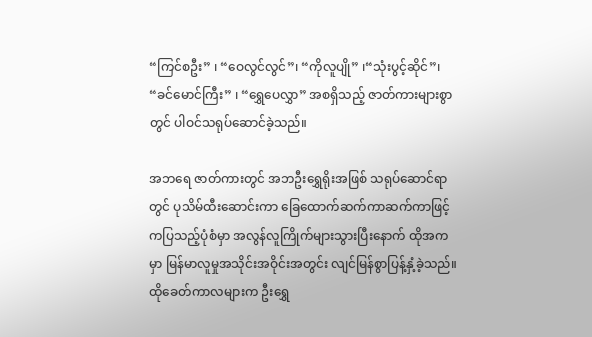“ကြင်စဦး” ၊ “ဝေလွင်လွင်”၊ “ကိုလူပျို” ၊“သုံးပွင့်ဆိုင်”၊ “ခင်မောင်ကြီး” ၊ “ရွှေပေလွှာ” အစရှိသည့် ဇာတ်ကားများစွာတွင် ပါဝင်သရုပ်ဆောင်ခဲ့သည်။

အဘရေ ဇာတ်ကားတွင် အဘဦးရွှေရိုးအဖြစ် သရုပ်ဆောင်ရာတွင် ပုသိမ်ထီးဆောင်းကာ ခြေထောက်ဆက်ကာဆက်ကာဖြင့် ကပြသည့်ပုံစံမှာ အလွန်လူကြိုက်များသွားပြီးနောက် ထိုအကမှာ မြန်မာလူမှုအသိုင်းအဝိုင်းအတွင်း လျင်မြန်စွာပြန့်နှံ့ခဲ့သည်။ ထိုခေတ်ကာလများက ဦးရွှေ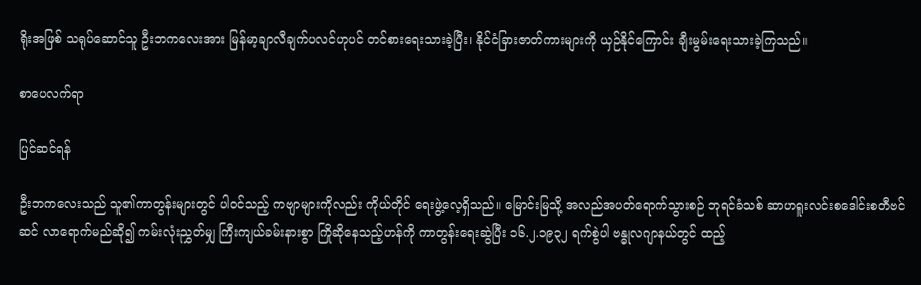ရိုးအဖြစ် သရုပ်ဆောင်သူ ဦးဘကလေးအား မြန်မာ့ချာလီချက်ပလင်ဟုပင် တင်စားရေးသားခဲ့ပြီး၊ နိုင်ငံခြားဇာတ်ကားများကို ယှဉ်နိုင်ကြောင်း ချီးမွမ်းရေးသားခဲ့ကြသည်။

စာပေလက်ရာ

ပြင်ဆင်ရန်

ဦးဘကလေးသည် သူ၏ကာတွန်းများတွင် ပါဝင်သည့် ကဗျာများကိုလည်း ကိုယ်တိုင် ရေးဖွဲ့လေ့ရှိသည်။ မြောင်းမြသို့ အလည်အပတ်ရောက်သွားစဉ် ဘုရင်ခံသစ် ဆာဟရူးလင်းစဒေါင်းစတီဗင်ဆင် လာရောက်မည်ဆို၍ ကမ်းလုံးညွှတ်မျှ ကြီးကျယ်ခမ်းနားစွာ ကြိုဆိုနေသည့်ဟန်ကို ကာတွန်းရေးဆွဲပြီး ၁၆.၂.၁၉၃၂ ရက်စွဲပါ ဗန္ဓုလဂျာနယ်တွင် ထည့်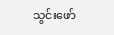သွင်းဖော်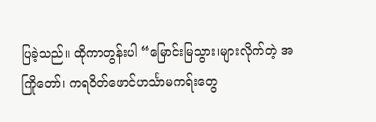ပြခဲ့သည်။ ထိုကာတွန်းပါ “မြောင်းမြသွား၊များလိုက်တဲ့ အကြိုတော်၊ ကရဝိတ်ဖောင်ဟင်္သာမကရ်းတွေ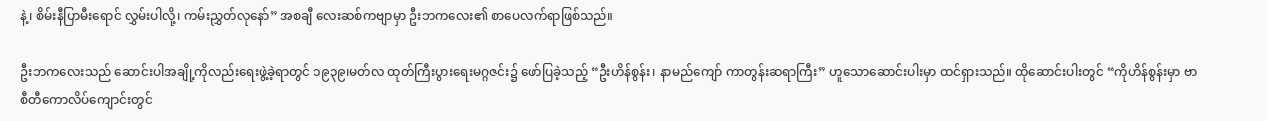နဲ့၊ စိမ်းနီပြာမီးရောင် လွှမ်းပါလို့၊ ကမ်းညွှတ်လုနော်” အစချီ လေးဆစ်ကဗျာမှာ ဦးဘကလေး၏ စာပေလက်ရာဖြစ်သည်။

ဦးဘကလေးသည် ဆောင်းပါအချို့ကိုလည်းရေးဖွဲ့ခဲ့ရာတွင် ၁၉၃၉၊မတ်လ ထုတ်ကြီးပွားရေးမဂ္ဂဇင်း၌ ဖော်ပြခဲ့သည့် “ဦးဟိန်စွန်း၊ နာမည်ကျော် ကာတွန်းဆရာကြီး” ဟူသောဆောင်းပါးမှာ ထင်ရှားသည်။ ထိုဆောင်းပါးတွင် “ကိုဟိန်စွန်းမှာ ဗာစီတီကောလိပ်ကျောင်းတွင်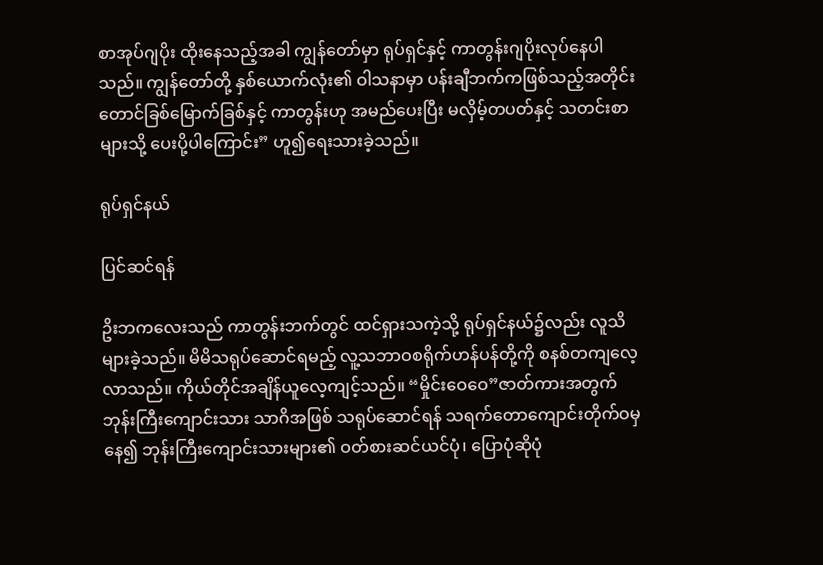စာအုပ်ဂျပိုး ထိုးနေသည့်အခါ ကျွန်တော်မှာ ရုပ်ရှင်နှင့် ကာတွန်းဂျပိုးလုပ်နေပါသည်။ ကျွန်တော်တို့ နှစ်ယောက်လုံး၏ ဝါသနာမှာ ပန်းချီဘက်ကဖြစ်သည့်အတိုင်း တောင်ခြစ်မြောက်ခြစ်နှင့် ကာတွန်းဟု အမည်ပေးပြီး မလှိမ့်တပတ်နှင့် သတင်းစာများသို့ ပေးပို့ပါကြောင်း” ဟူ၍ရေးသားခဲ့သည်။

ရုပ်ရှင်နယ်

ပြင်ဆင်ရန်

ဥိးဘကလေးသည် ကာတွန်းဘက်တွင် ထင်ရှားသကဲ့သို့ ရုပ်ရှင်နယ်၌လည်း လူသိများခဲ့သည်။ မိမိသရုပ်ဆောင်ရမည့် လူ့သဘာဝစရိုက်ဟန်ပန်တို့ကို စနစ်တကျလေ့လာသည်။ ကိုယ်တိုင်အချိန်ယူလေ့ကျင့်သည်။ “မှိုင်းဝေဝေ”ဇာတ်ကားအတွက် ဘုန်းကြီးကျောင်းသား သာဂိအဖြစ် သရုပ်ဆောင်ရန် သရက်တောကျောင်းတိုက်ဝမှ နေ၍ ဘုန်းကြီးကျောင်းသားများ၏ ဝတ်စားဆင်ယင်ပုံ၊ ပြောပုံဆိုပုံ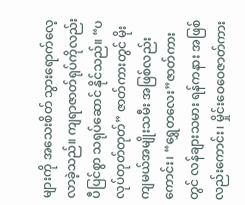များကို အသေးစိတ် သွားရောက်လေ့လာခဲ့သည်။ ကျရာဇာတ်ရုပ်ကိုလည်း ပီပြင်စွာ သရုပ်ဆောင် နိုင်သည်။ “ပလုပ်တုတ်တုတ်” ဇာတ်ကားတွင် မိုးကျမယ်အမျိုးသမီး အဖြစ်လည်းကောင်း၊ “ရွှေတလေး”ဇာတ်ကားတွင် လန်ချားသမား ရန်ကနား အဖြစ်လည်းကောင်း၊ မှိုင်းဝေဝေဇာတ်ကား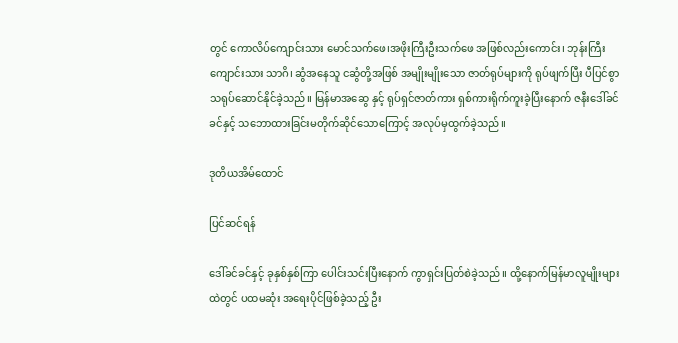တွင် ကောလိပ်ကျောင်းသား မောင်သက်ဖေ၊အဖိုးကြီးဦးသက်ဖေ အဖြစ်လည်းကောင်း၊ ဘုန်းကြီးကျောင်းသား သာဂိ၊ ဆွံအနေသူ ငဆွံတို့အဖြစ် အမျိုးမျိုးသော ဇာတ်ရုပ်များကို ရုပ်ဖျက်ပြီး ပီပြင်စွာ သရုပ်ဆောင်နိုင်ခဲ့သည်။ မြန်မာအဆွေ နှင့် ရုပ်ရှင်ဇာတ်ကား ရှစ်ကားရိုက်ကူးခဲ့ပြီးနောက် ဇနီးဒေါ်ခင်ခင်နှင့် သဘောထားခြင်းမတိုက်ဆိုင်သောကြောင့် အလုပ်မှထွက်ခဲ့သည်။

ဒုတိယအိမ်ထောင်

ပြင်ဆင်ရန်

ဒေါ်ခင်ခင်နှင့် ခုနှစ်နှစ်ကြာ ပေါင်းသင်းပြီးနောက် ကွာရှင်းပြတ်စဲခဲ့သည်။ ထို့နောက်မြန်မာလူမျိုးများထဲတွင် ပထမဆုံး အရေးပိုင်ဖြစ်ခဲ့သည့် ဦး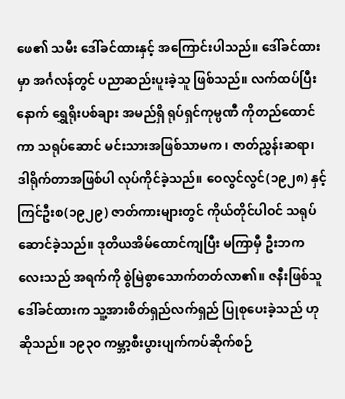ဖေ၏ သမီး ဒေါ်ခင်ထားနှင့် အကြောင်းပါသည်။ ဒေါ်ခင်ထားမှာ အင်္ဂလန်တွင် ပညာဆည်းပူးခဲ့သူ ဖြစ်သည်။ လက်ထပ်ပြီးနောက် ရွှေရိုးပစ်ချား အမည်ရှိ ရုပ်ရှင်ကုမ္ပဏီ ကိုတည်ထောင်ကာ သရုပ်ဆောင် မင်းသားအဖြစ်သာမက ၊ ဇာတ်ညွှန်းဆရာ၊ ဒါရိုက်တာအဖြစ်ပါ လုပ်ကိုင်ခဲ့သည်။ ဝေလွင်လွင်(၁၉၂၈) နှင့် ကြင်ဦးစ(၁၉၂၉) ဇာတ်ကားများတွင် ကိုယ်တိုင်ပါဝင် သရုပ်ဆောင်ခဲ့သည်။ ဒုတိယအိမ်ထောင်ကျပြီး မကြာမှီ ဦးဘကလေးသည် အရက်ကို စွဲမြဲစွာသောက်တတ်လာ၏။ ဇနီးဖြစ်သူ ဒေါ်ခင်ထားက သူ့အားစိတ်ရှည်လက်ရှည် ပြုစုပေးခဲ့သည် ဟုဆိုသည်။ ၁၉၃၀ ကမ္ဘာ့စီးပွားပျက်ကပ်ဆိုက်စဉ်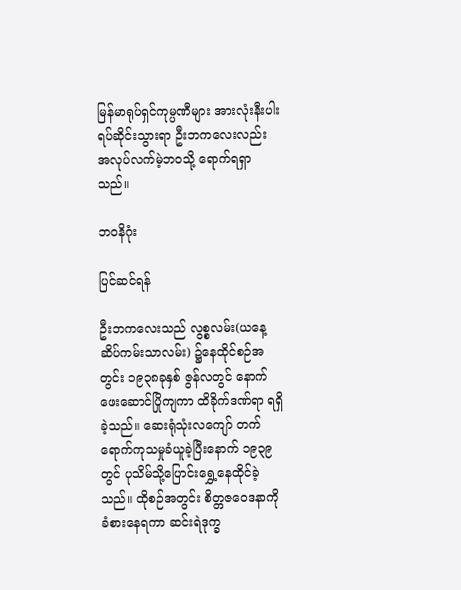မြန်မာရုပ်ရှင်ကုမ္ပဏီများ အားလုံးနီးပါး ရပ်ဆိုင်းသွားရာ ဦးဘကလေးလည်း အလုပ်လက်မဲ့ဘဝသို့ ရောက်ရရှာသည်။

ဘဝနိဂုံး

ပြင်ဆင်ရန်

ဦးဘကလေးသည် လွစ္စလမ်း(ယနေ့ ဆိပ်ကမ်းသာလမ်း) ၌နေထိုင်စဉ်အတွင်း ၁၉၃၈ခုနှစ် ဇွန်လတွင် နောက်ဖေးဆောင်ပြိုကျကာ ထိခိုက်ဒဏ်ရာ ရရှိခဲ့သည်။ ဆေးရုံသုံးလကျော် တက်ရောက်ကုသမှုခံယူခဲ့ပြီးနောက် ၁၉၃၉တွင် ပုသိမ်သို့ပြောင်းရွှေ့နေထိုင်ခဲ့သည်။ ထိုစဉ်အတွင်း စိတ္တဇဝေဒနာကို ခံစားနေရကာ ဆင်းရဲဒုက္ခ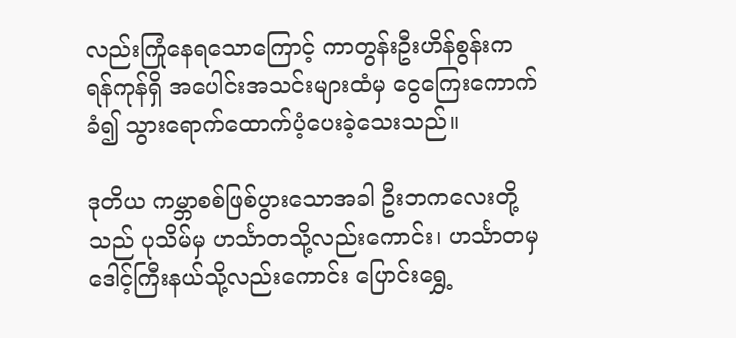လည်းကြုံနေရသောကြောင့် ကာတွန်းဦးဟိန်စွန်းက ရန်ကုန်ရှိ အပေါင်းအသင်းများထံမှ ငွေကြေးကောက်ခံ၍ သွားရောက်ထောက်ပံ့ပေးခဲ့သေးသည်။

ဒုတိယ ကမ္ဘာစစ်ဖြစ်ပွားသောအခါ ဦးဘကလေးတို့သည် ပုသိမ်မှ ဟင်္သာတသို့လည်းကောင်း၊ ဟင်္သာတမှ ဒေါင့်ကြီးနယ်သို့လည်းကောင်း ပြောင်းရွှေ့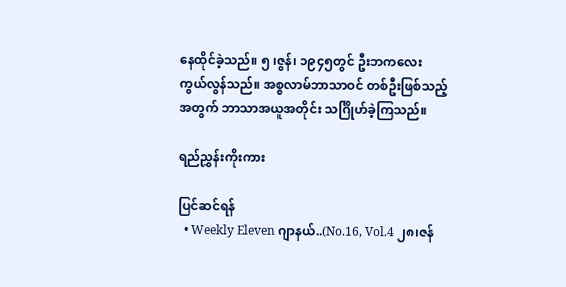နေထိုင်ခဲ့သည်။ ၅ ၊ဇွန်၊ ၁၉၄၅တွင် ဦးဘကလေး ကွယ်လွန်သည်။ အစ္စလာမ်ဘာသာဝင် တစ်ဦးဖြစ်သည့်အတွက် ဘာသာအယူအတိုင်း သင်္ဂြိုဟ်ခဲ့ကြသည်။

ရည်ညွှန်းကိုးကား

ပြင်ဆင်ရန်
  • Weekly Eleven ဂျာနယ်..(No.16, Vol.4 ၂၈၊ဇန်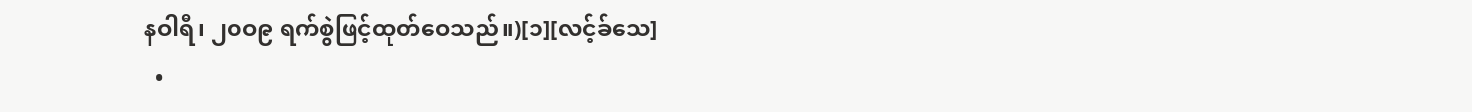နဝါရီ၊ ၂၀ဝ၉ ရက်စွဲဖြင့်ထုတ်ဝေသည်။)[၁][လင့်ခ်သေ]
  •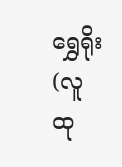ရွှေရိုး (လူထု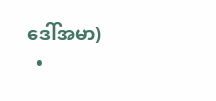ဒေါ်အမာ)
  •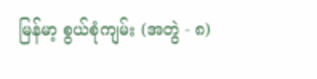မြန်မာ့ စွယ်စုံကျမ်း (အတွဲ - ၈)